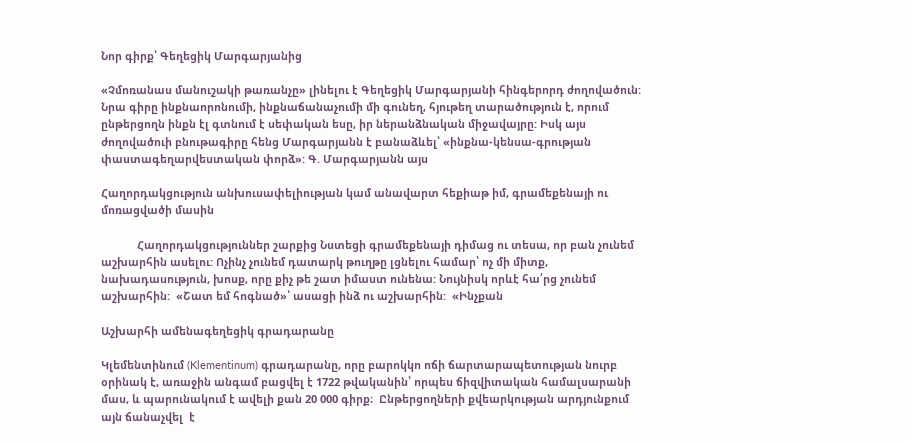Նոր գիրք՝ Գեղեցիկ Մարգարյանից

«Չմոռանաս մանուշակի թառանչը» լինելու է Գեղեցիկ Մարգարյանի հինգերորդ ժողովածուն: Նրա գիրը ինքնաորոնումի, ինքնաճանաչումի մի գունեղ, հյութեղ տարածություն է, որում ընթերցողն ինքն էլ գտնում է սեփական եսը, իր ներանձնական միջավայրը: Իսկ այս ժողովածուի բնութագիրը հենց Մարգարյանն է բանաձևել՝ «ինքնա-կենսա-գրության փաստագեղարվեստական փորձ»: Գ. Մարգարյանն այս

Հաղորդակցություն անխուսափելիության կամ անավարտ հեքիաթ իմ, գրամեքենայի ու մոռացվածի մասին

            Հաղորդակցություններ շարքից Նստեցի գրամեքենայի դիմաց ու տեսա, որ բան չունեմ աշխարհին ասելու: Ոչինչ չունեմ դատարկ թուղթը լցնելու համար՝ ոչ մի միտք, նախադասություն, խոսք, որը քիչ թե շատ իմաստ ունենա: Նույնիսկ որևէ հա՛րց չունեմ աշխարհին:  «Շատ եմ հոգնած»՝ ասացի ինձ ու աշխարհին:  «Ինչքան

Աշխարհի ամենագեղեցիկ գրադարանը

Կլեմենտինում (Klementinum) գրադարանը, որը բարոկկո ոճի ճարտարապետության նուրբ օրինակ է, առաջին անգամ բացվել է 1722 թվականին՝ որպես ճիզվիտական համալսարանի մաս, և պարունակում է ավելի քան 20 000 գիրք։  Ընթերցողների քվեարկության արդյունքում այն ճանաչվել  է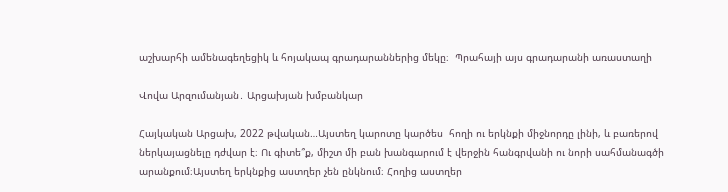աշխարհի ամենագեղեցիկ և հոյակապ գրադարաններից մեկը։  Պրահայի այս գրադարանի առաստաղի

Վովա Արզումանյան․ Արցախյան խմբանկար

Հայկական Արցախ, 2022 թվական…Այստեղ կարոտը կարծես  հողի ու երկնքի միջնորդը լինի, և բառերով ներկայացնելը դժվար է։ Ու գիտե՞ք, միշտ մի բան խանգարում է վերջին հանգրվանի ու նորի սահմանագծի արանքում։Այստեղ երկնքից աստղեր չեն ընկնում։ Հողից աստղեր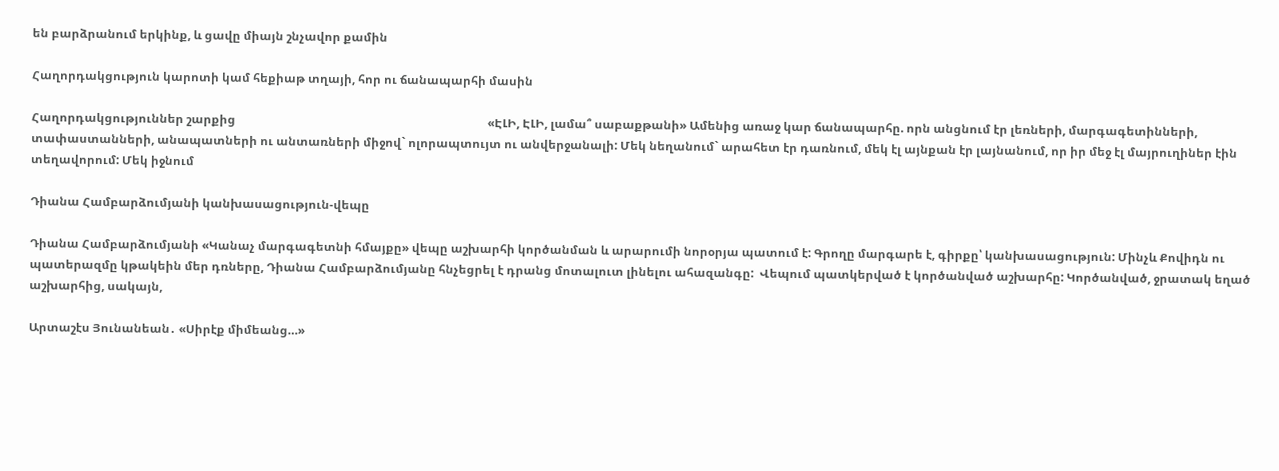են բարձրանում երկինք, և ցավը միայն շնչավոր քամին

Հաղորդակցություն կարոտի կամ հեքիաթ տղայի, հոր ու ճանապարհի մասին

Հաղորդակցություններ շարքից                                                                                    «ԷԼԻ, ԷԼԻ, լամա՞ սաբաքթանի» Ամենից առաջ կար ճանապարհը. որն անցնում էր լեռների, մարգագետինների, տափաստանների, անապատների ու անտառների միջով` ոլորապտույտ ու անվերջանալի: Մեկ նեղանում` արահետ էր դառնում, մեկ էլ այնքան էր լայնանում, որ իր մեջ էլ մայրուղիներ էին տեղավորում: Մեկ իջնում

Դիանա Համբարձումյանի կանխասացություն-վեպը

Դիանա Համբարձումյանի «Կանաչ մարգագետնի հմայքը» վեպը աշխարհի կործանման և արարումի նորօրյա պատում է: Գրողը մարգարե է, գիրքը՝ կանխասացություն: Մինչև Քովիդն ու պատերազմը կթակեին մեր դռները, Դիանա Համբարձումյանը հնչեցրել է դրանց մոտալուտ լինելու ահազանգը:  Վեպում պատկերված է կործանված աշխարհը: Կործանված, ջրատակ եղած աշխարհից, սակայն,

Արտաշէս Յունանեան․ «Սիրէք միմեանց…»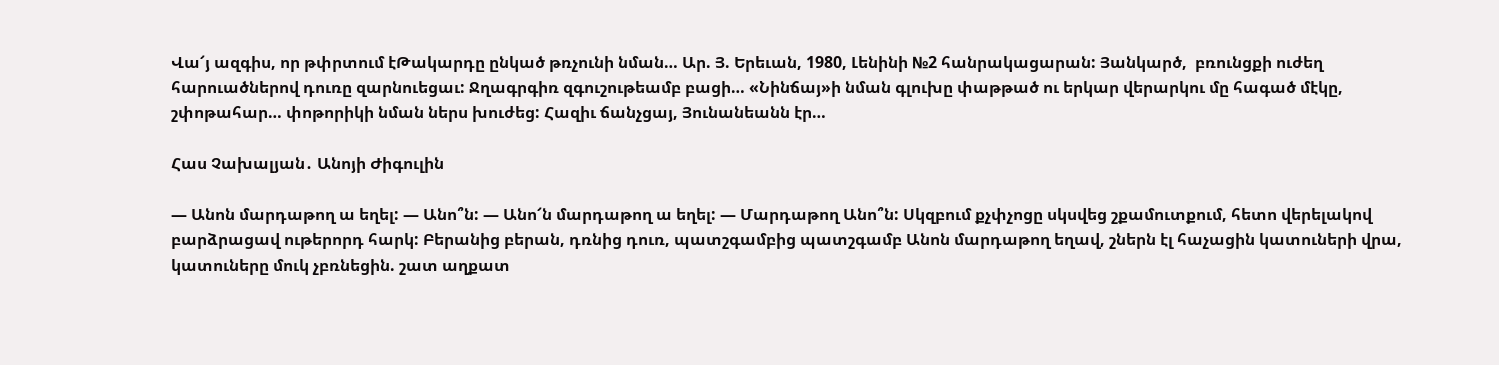Վա՜յ ազգիս, որ թփրտում էԹակարդը ընկած թռչունի նման… Ար. Յ. Երեւան, 1980, Լենինի №2 հանրակացարան: Յանկարծ,  բռունցքի ուժեղ հարուածներով դուռը զարնուեցաւ: Ջղագրգիռ զգուշութեամբ բացի… «Նինճայ»ի նման գլուխը փաթթած ու երկար վերարկու մը հագած մէկը, շփոթահար… փոթորիկի նման ներս խուժեց: Հազիւ ճանչցայ, Յունանեանն էր…

Հաս Չախալյան․ Անոյի Ժիգուլին

— Անոն մարդաթող ա եղել: — Անո՞ն: — Անո՜ն մարդաթող ա եղել: — Մարդաթող Անո՞ն: Սկզբում քչփչոցը սկսվեց շքամուտքում, հետո վերելակով բարձրացավ ութերորդ հարկ: Բերանից բերան, դռնից դուռ, պատշգամբից պատշգամբ Անոն մարդաթող եղավ, շներն էլ հաչացին կատուների վրա, կատուները մուկ չբռնեցին. շատ աղքատ